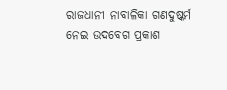ରାଜଧାନୀ ନାବାଳିକା ଗଣଦୁଷ୍କର୍ମ ନେଇ ଉଦବେଗ ପ୍ରକାଶ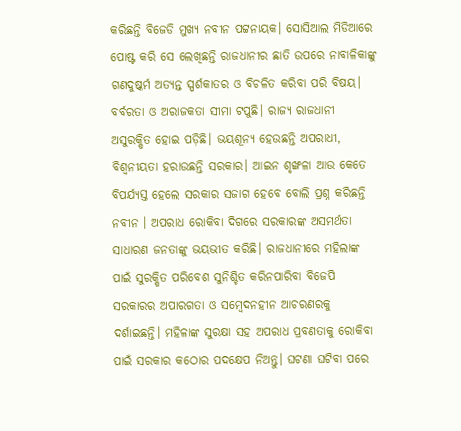କରିଛନ୍ତି ବିଜେଡି ମୁଖ୍ୟ ନବୀନ ପଟ୍ଟନାୟକ। ସୋସିଆଲ ମିଡିଆରେ ପୋଷ୍ଟ କରି ସେ ଲେଖିଛନ୍ତି ରାଜଧାନୀର ଛାତି ଉପରେ ନାବାଳିକାଙ୍କୁ ଗଣଦୁଷ୍କର୍ମ ଅତ୍ୟନ୍ତ ସ୍ପର୍ଶକାତର ଓ ବିଚଳିତ କରିବା ପରି ବିଷୟ। ବର୍ବରତା ଓ ଅରାଜକତା ସୀମା ଟପୁଛି। ରାଜ୍ୟ ରାଜଧାନୀ ଅସୁରକ୍ଷିତ ହୋଇ ପଡ଼ିଛି। ଭୟଶୂନ୍ୟ ହେଉଛନ୍ତି ଅପରାଧୀ, ବିଶ୍ଵନୀୟତା ହରାଉଛନ୍ତି ସରକାର। ଆଇନ ଶୃଙ୍ଖଳା ଆଉ କେତେ ବିପର୍ଯ୍ୟସ୍ତ ହେଲେ ସରକାର ସଜାଗ ହେବେ ବୋଲି ପ୍ରଶ୍ନ କରିଛନ୍ତି ନବୀନ । ଅପରାଧ ରୋକିବା ଦିଗରେ ସରକାରଙ୍କ ଅସମର୍ଥତା ସାଧାରଣ ଜନତାଙ୍କୁ ଭୟଭୀତ କରିଛି। ରାଜଧାନୀରେ ମହିଲାଙ୍କ ପାଇଁ ସୁରକ୍ଷିତ ପରିବେଶ ସୁନିଶ୍ଚିତ କରିନପାରିବା ବିଜେପି ସରକାରର ଅପାରଗତା ଓ ସମ୍ବେଦନହୀନ ଆଚରଣରକୁ ଦର୍ଶାଇଛନ୍ତି। ମହିଳାଙ୍କ ସୁରକ୍ଷା ସହ ଅପରାଧ ପ୍ରବଣତାକୁ ରୋକିବା ପାଇଁ ସରକାର କଠୋର ପଦକ୍ଷେପ ନିଅନ୍ତୁ। ଘଟଣା ଘଟିବା ପରେ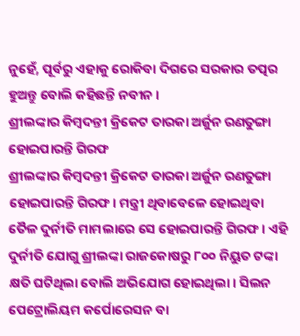ନୁହେଁ, ପୂର୍ବରୁ ଏହାକୁ ରୋକିବା ଦିଗରେ ସରକାର ତତ୍ପର ହୁଅନ୍ତୁ ବୋଲି କହିଛନ୍ତି ନବୀନ ।
ଶ୍ରୀଲଙ୍କାର କିମ୍ବଦନ୍ତୀ କ୍ରିକେଟ ତାରକା ଅର୍ଜୁନ ରଣତୁଙ୍ଗା ହୋଇପାରନ୍ତି ଗିରଫ
ଶ୍ରୀଲଙ୍କାର କିମ୍ବଦନ୍ତୀ କ୍ରିକେଟ ତାରକା ଅର୍ଜୁନ ରଣତୁଙ୍ଗା ହୋଇପାରନ୍ତି ଗିରଫ। ମନ୍ତ୍ରୀ ଥିବାବେଳେ ହୋଇଥିବା ତୈଳ ଦୁର୍ନୀତି ମାମଲାରେ ସେ ହୋଇପାରନ୍ତି ଗିରଫ। ଏହି ଦୁର୍ନୀତି ଯୋଗୁ ଶ୍ରୀଲଙ୍କା ରାଜକୋଷରୁ ୮୦୦ ନିୟୁତ ଟଙ୍କା କ୍ଷତି ଘଟିଥିଲା ବୋଲି ଅଭିଯୋଗ ହୋଇଥିଲା। ସିଲନ ପେଟ୍ରୋଲିୟମ କର୍ପୋରେସନ ବା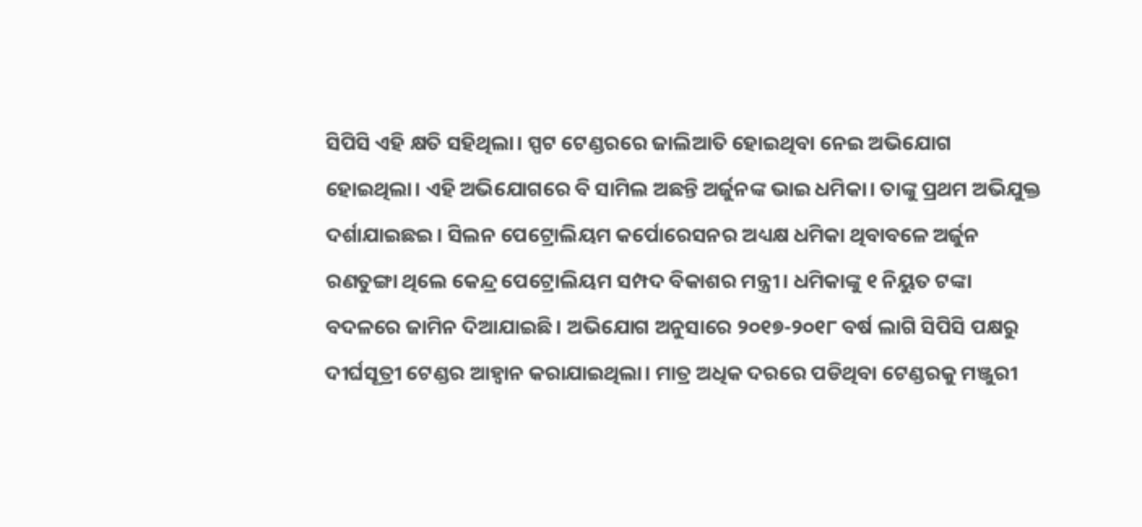ସିପିସି ଏହି କ୍ଷତି ସହିଥିଲା। ସ୍ପଟ ଟେଣ୍ଡରରେ ଜାଲିଆତି ହୋଇଥିବା ନେଇ ଅଭିଯୋଗ ହୋଇଥିଲା। ଏହି ଅଭିଯୋଗରେ ବି ସାମିଲ ଅଛନ୍ତି ଅର୍ଜୁନଙ୍କ ଭାଇ ଧମିକା। ତାଙ୍କୁ ପ୍ରଥମ ଅଭିଯୁକ୍ତ ଦର୍ଶାଯାଇଛଇ। ସିଲନ ପେଟ୍ରୋଲିୟମ କର୍ପୋରେସନର ଅଧ୍ୟକ୍ଷ ଧମିକା ଥିବାବଳେ ଅର୍ଜୁନ ରଣତୁଙ୍ଗା ଥିଲେ କେନ୍ଦ୍ର ପେଟ୍ରୋଲିୟମ ସମ୍ପଦ ବିକାଶର ମନ୍ତ୍ରୀ। ଧମିକାଙ୍କୁ ୧ ନିୟୁତ ଟଙ୍କା ବଦଳରେ ଜାମିନ ଦିଆଯାଇଛି। ଅଭିଯୋଗ ଅନୁସାରେ ୨୦୧୭-୨୦୧୮ ବର୍ଷ ଲାଗି ସିପିସି ପକ୍ଷରୁ ଦୀର୍ଘସୂତ୍ରୀ ଟେଣ୍ଡର ଆହ୍ବାନ କରାଯାଇଥିଲା। ମାତ୍ର ଅଧିକ ଦରରେ ପଡିଥିବା ଟେଣ୍ଡରକୁ ମଞ୍ଜୁରୀ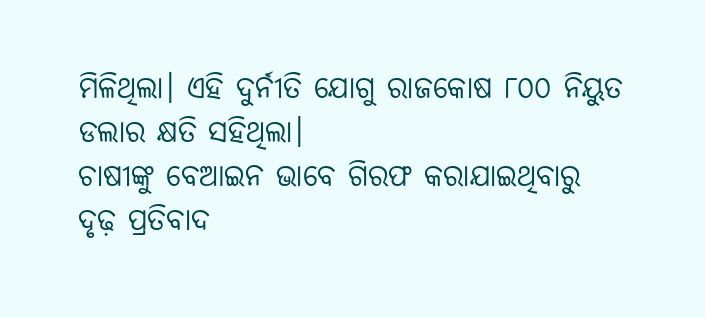ମିଳିଥିଲା। ଏହି ଦୁର୍ନୀତି ଯୋଗୁ ରାଜକୋଷ ୮୦୦ ନିୟୁତ ଡଲାର କ୍ଷତି ସହିଥିଲା।
ଚାଷୀଙ୍କୁ ବେଆଇନ ଭାବେ ଗିରଫ କରାଯାଇଥିବାରୁ ଦୃଢ଼ ପ୍ରତିବାଦ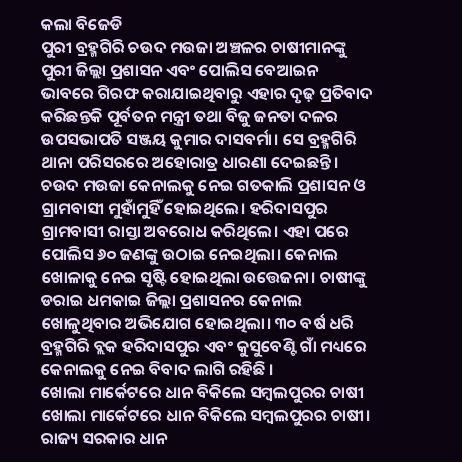କଲା ବିଜେଡି
ପୁରୀ ବ୍ରହ୍ମଗିରି ଚଉଦ ମଉଜା ଅଞ୍ଚଳର ଚାଷୀମାନଙ୍କୁ ପୁରୀ ଜିଲ୍ଲା ପ୍ରଶାସନ ଏବଂ ପୋଲିସ ବେଆଇନ ଭାବରେ ଗିରଫ କରାଯାଇଥିବାରୁ ଏହାର ଦୃଢ଼ ପ୍ରତିବାଦ କରିଛନ୍ତକି ପୂର୍ବତନ ମନ୍ତ୍ରୀ ତଥା ବିଜୁ ଜନତା ଦଳର ଉପସଭାପତି ସଞ୍ଜୟ କୁମାର ଦାସବର୍ମା। ସେ ବ୍ରହ୍ମଗିରି ଥାନା ପରିସରରେ ଅହୋରାତ୍ର ଧାରଣା ଦେଇଛନ୍ତି। ଚଉଦ ମଉଜା କେନାଲକୁ ନେଇ ଗତକାଲି ପ୍ରଶାସନ ଓ ଗ୍ରାମବାସୀ ମୁହାଁମୁହିଁ ହୋଇଥିଲେ। ହରିଦାସପୁର ଗ୍ରାମବାସୀ ରାସ୍ତା ଅବରୋଧ କରିଥିଲେ। ଏହା ପରେ ପୋଲିସ ୬୦ ଜଣଙ୍କୁ ଉଠାଇ ନେଇଥିଲା। କେନାଲ ଖୋଳାକୁ ନେଇ ସୃଷ୍ଟି ହୋଇଥିଲା ଉତ୍ତେଜନା। ଚାଷୀଙ୍କୁ ଡରାଇ ଧମକାଇ ଜିଲ୍ଲା ପ୍ରଶାସନର କେନାଲ ଖୋଳୁଥିବାର ଅଭିଯୋଗ ହୋଇଥିଲା। ୩୦ ବର୍ଷ ଧରି ବ୍ରହ୍ମଗିରି ବ୍ଲକ ହରିଦାସପୁର ଏବଂ କୁସୁବେଣ୍ଟି ଗାଁ ମଧ୍ୟରେ କେନାଲକୁ ନେଇ ବିବାଦ ଲାଗି ରହିଛି ।
ଖୋଲା ମାର୍କେଟରେ ଧାନ ବିକିଲେ ସମ୍ବଲପୁରର ଚାଷୀ
ଖୋଲା ମାର୍କେଟରେ ଧାନ ବିକିଲେ ସମ୍ବଲପୁରର ଚାଷୀ। ରାଜ୍ୟ ସରକାର ଧାନ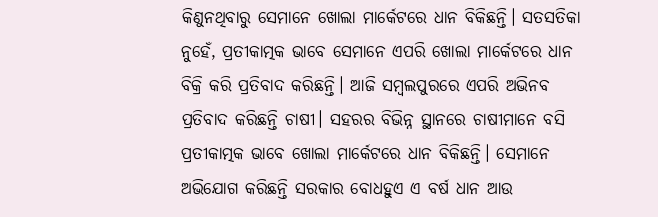କିଣୁନଥିବାରୁ ସେମାନେ ଖୋଲା ମାର୍କେଟରେ ଧାନ ବିକିଛନ୍ତି। ସତସତିକା ନୁହେଁ, ପ୍ରତୀକାତ୍ମକ ଭାବେ ସେମାନେ ଏପରି ଖୋଲା ମାର୍କେଟରେ ଧାନ ବିକ୍ରି କରି ପ୍ରତିବାଦ କରିଛନ୍ତି। ଆଜି ସମ୍ବଲପୁରରେ ଏପରି ଅଭିନବ ପ୍ରତିବାଦ କରିଛନ୍ତି ଚାଷୀ। ସହରର ବିଭିନ୍ନ ସ୍ଥାନରେ ଚାଷୀମାନେ ବସି ପ୍ରତୀକାତ୍ମକ ଭାବେ ଖୋଲା ମାର୍କେଟରେ ଧାନ ବିକିଛନ୍ତି। ସେମାନେ ଅଭିଯୋଗ କରିଛନ୍ତି ସରକାର ବୋଧହୁଏ ଏ ବର୍ଷ ଧାନ ଆଉ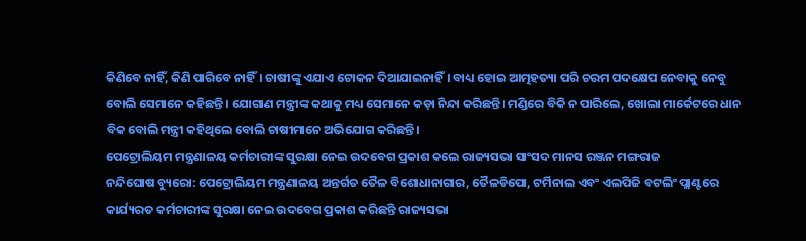କିଣିବେ ନାହିଁ, କିଣି ପାରିବେ ନାହିଁ। ଚାଷୀଙ୍କୁ ଏଯାଏ ଟୋକନ ଦିଆଯାଇନାହିଁ। ବାଧ୍ୟ ହୋଇ ଆତ୍ମହତ୍ୟା ପରି ଚରମ ପଦକ୍ଷେପ ନେବାକୁ ନେବୁ ବୋଲି ସେମାନେ କହିଛନ୍ତି। ଯୋଗାଣ ମନ୍ତ୍ରୀଙ୍କ କଥାକୁ ମଧ୍ୟ ସେମାନେ କଡ଼ା ନିନ୍ଦା କରିଛନ୍ତି। ମଣ୍ଡିରେ ବିକି ନ ପାରିଲେ, ଖୋଲା ମାର୍କେଟରେ ଧାନ ବିକ ବୋଲି ମନ୍ତ୍ରୀ କହିଥିଲେ ବୋଲି ଚାଷୀମାନେ ଅଭିଯୋଗ କରିଛନ୍ତି।
ପେଟ୍ରୋଲିୟମ ମନ୍ତ୍ରଣାଳୟ କର୍ମଚାରୀଙ୍କ ସୁରକ୍ଷା ନେଇ ଉଦବେଗ ପ୍ରକାଶ କଲେ ରାଜ୍ୟସଭା ସାଂସଦ ମାନସ ରଞ୍ଜନ ମଙ୍ଗରାଜ
ନନ୍ଦିଘୋଷ ବ୍ୟୁରୋ: ପେଟ୍ରୋଲିୟମ ମନ୍ତ୍ରଣାଳୟ ଅନ୍ତର୍ଗତ ତୈଳ ବିଶୋଧାନାଗାର, ତୈଳଡିପୋ, ଟର୍ମିନାଲ ଏବଂ ଏଲପିଜି ବଟଲିଂ ପ୍ଲାଣ୍ଟରେ କାର୍ଯ୍ୟରତ କର୍ମଚାରୀଙ୍କ ସୁରକ୍ଷା ନେଇ ଉଦବେଗ ପ୍ରକାଶ କରିଛନ୍ତି ରାଜ୍ୟସଭା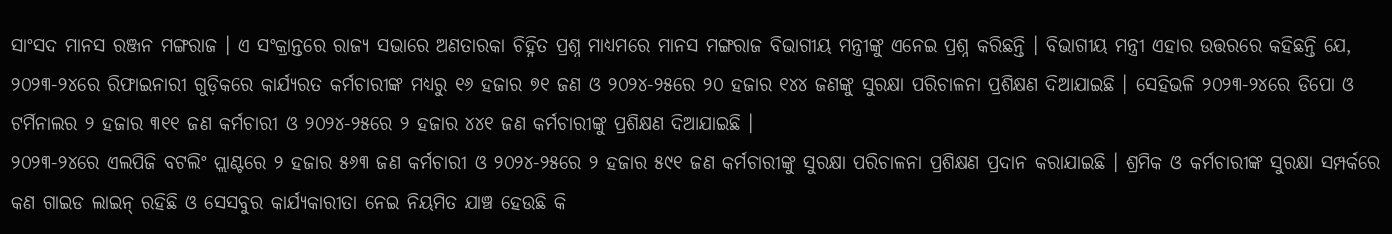ସାଂସଦ ମାନସ ରଞ୍ଜନ ମଙ୍ଗରାଜ । ଏ ସଂକ୍ରାନ୍ତରେ ରାଜ୍ୟ ସଭାରେ ଅଣତାରକା ଚିହ୍ନିତ ପ୍ରଶ୍ନ ମାଧ୍ୟମରେ ମାନସ ମଙ୍ଗରାଜ ବିଭାଗୀୟ ମନ୍ତ୍ରୀଙ୍କୁ ଏନେଇ ପ୍ରଶ୍ନ କରିଛନ୍ତି । ବିଭାଗୀୟ ମନ୍ତ୍ରୀ ଏହାର ଉତ୍ତରରେ କହିଛନ୍ତି ଯେ, ୨୦୨୩-୨୪ରେ ରିଫାଇନାରୀ ଗୁଡ଼ିକରେ କାର୍ଯ୍ୟରତ କର୍ମଚାରୀଙ୍କ ମଧ୍ୟରୁ ୧୬ ହଜାର ୭୧ ଜଣ ଓ ୨୦୨୪-୨୫ରେ ୨୦ ହଜାର ୧୪୪ ଜଣଙ୍କୁ ସୁରକ୍ଷା ପରିଚାଳନା ପ୍ରଶିକ୍ଷଣ ଦିଆଯାଇଛି । ସେହିଭଳି ୨୦୨୩-୨୪ରେ ଡିପୋ ଓ ଟର୍ମିନାଲର ୨ ହଜାର ୩୧୧ ଜଣ କର୍ମଚାରୀ ଓ ୨୦୨୪-୨୫ରେ ୨ ହଜାର ୪୪୧ ଜଣ କର୍ମଚାରୀଙ୍କୁ ପ୍ରଶିକ୍ଷଣ ଦିଆଯାଇଛି ।
୨୦୨୩-୨୪ରେ ଏଲପିଜି ବଟଲିଂ ପ୍ଲାଣ୍ଟରେ ୨ ହଜାର ୫୬୩ ଜଣ କର୍ମଚାରୀ ଓ ୨୦୨୪-୨୫ରେ ୨ ହଜାର ୫୯୧ ଜଣ କର୍ମଚାରୀଙ୍କୁ ସୁରକ୍ଷା ପରିଚାଳନା ପ୍ରଶିକ୍ଷଣ ପ୍ରଦାନ କରାଯାଇଛି । ଶ୍ରମିକ ଓ କର୍ମଚାରୀଙ୍କ ସୁରକ୍ଷା ସମ୍ପର୍କରେ କଣ ଗାଇଡ ଲାଇନ୍ ରହିଛି ଓ ସେସବୁର କାର୍ଯ୍ୟକାରୀତା ନେଇ ନିୟମିତ ଯାଞ୍ଚ ହେଉଛି କି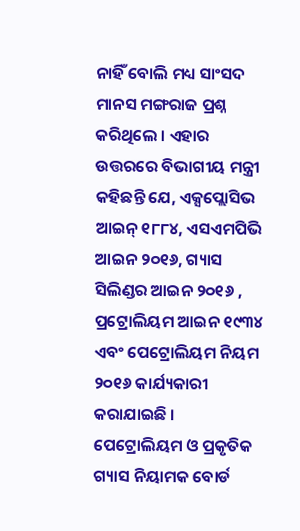ନାହିଁ ବୋଲି ମଧ୍ୟ ସାଂସଦ ମାନସ ମଙ୍ଗରାଜ ପ୍ରଶ୍ନ କରିଥିଲେ । ଏହାର ଉତ୍ତରରେ ବିଭାଗୀୟ ମନ୍ତ୍ରୀ କହିଛନ୍ତି ଯେ, ଏକ୍ସପ୍ଲୋସିଭ ଆଇନ୍ ୧୮୮୪, ଏସଏମପିଭି ଆଇନ ୨୦୧୬, ଗ୍ୟାସ ସିଲିଣ୍ଡର ଆଇନ ୨୦୧୬ , ପ୍ରଟ୍ରୋଲିୟମ ଆଇନ ୧୯୩୪ ଏବଂ ପେଟ୍ରୋଲିୟମ ନିୟମ ୨୦୧୬ କାର୍ଯ୍ୟକାରୀ କରାଯାଇଛି । ପେଟ୍ରୋଲିୟମ ଓ ପ୍ରକୃତିକ ଗ୍ୟାସ ନିୟାମକ ବୋର୍ଡ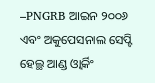–PNGRB ଆଇନ ୨୦୦୬ ଏବଂ ଅକୁପେସନାଲ ସେପ୍ଟି ହେଲ୍ଥ ଆଣ୍ଡ ଓ୍ବାର୍କିଂ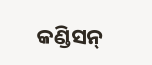କଣ୍ଡିସନ୍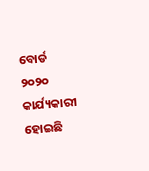ବୋର୍ଡ ୨୦୨୦ କାର୍ଯ୍ୟକାରୀ ହୋଇଛି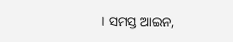। ସମସ୍ତ ଆଇନ,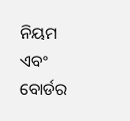ନିୟମ ଏବଂ ବୋର୍ଡର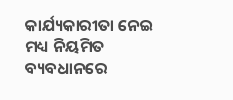କାର୍ଯ୍ୟକାରୀତା ନେଇ ମଧ୍ୟ ନିୟମିତ ବ୍ୟବଧାନରେ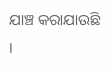ଯାଞ୍ଚ କରାଯାଉଛି ।